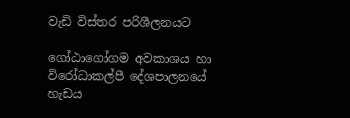වැඩි විස්තර පරිශීලනයට

ගෝඨාගෝගම අවකාශය හා විරෝධාකල්පී දේශපාලනයේ හැඩය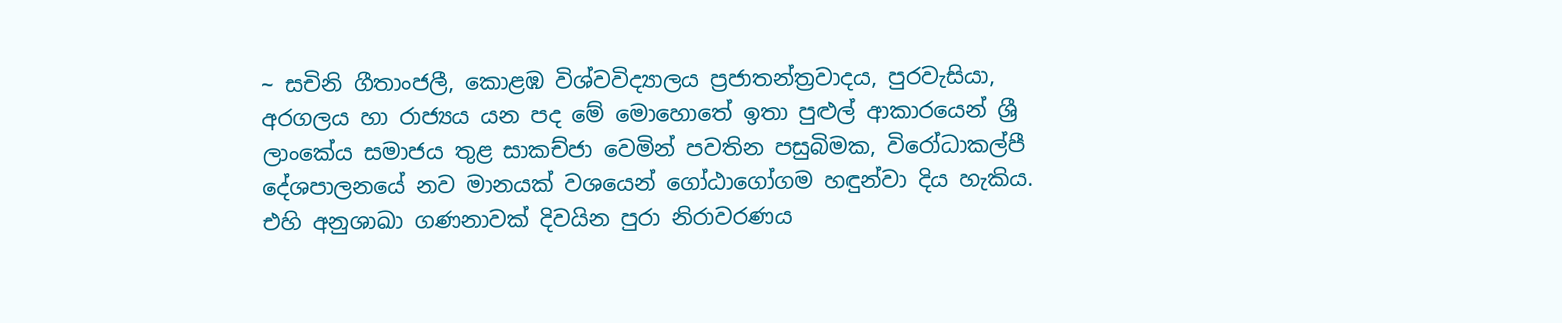~ සචිනි ගීතාංජලී, කොළඹ විශ්වවිද්‍යාලය ප්‍රජාතන්ත්‍රවාදය, පුරවැසියා, අරගලය හා රාජ්‍යය යන පද මේ මොහොතේ ඉතා පුළුල් ආකාරයෙන් ශ්‍රී ලාංකේය සමාජය තුළ සාකච්ජා වෙමින් පවතින පසුබිමක, විරෝධාකල්පී දේශපාලනයේ නව මානයක් වශයෙන් ගෝඨාගෝගම හඳුන්වා දිය හැකිය. එහි අනුශාඛා ගණනාවක් දිවයින පුරා නිරාවරණය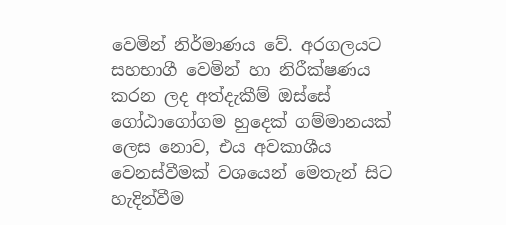වෙමින් නිර්මාණය වේ. අරගලයට සහභාගී වෙමින් හා නිරීක්ෂණය කරන ලද අත්දැකීම් ඔස්සේ ගෝඨාගෝගම හුදෙක් ගම්මානයක් ලෙස නොව, එය අවකාශීය වෙනස්වීමක් වශයෙන් මෙතැන් සිට හැදින්වීම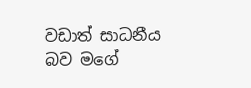වඩාත් සාධනීය බව මගේ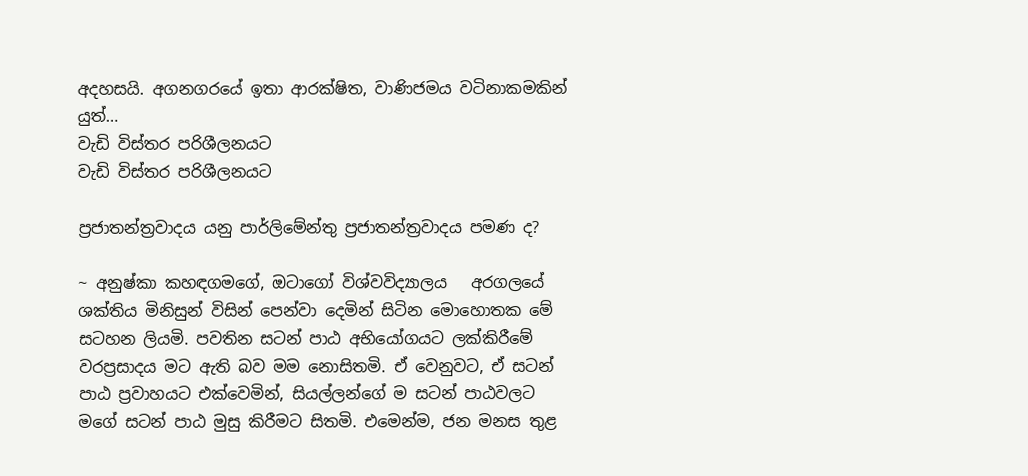අදහසයි. අගනගරයේ ඉතා ආරක්ෂිත, වාණිජමය වටිනාකමකින් යුත්…
වැඩි විස්තර පරිශීලනයට
වැඩි විස්තර පරිශීලනයට

ප්‍රජාතන්ත්‍රවාදය යනු පාර්ලිමේන්තු ප්‍රජාතන්ත්‍රවාදය පමණ ද?

~ අනුෂ්කා කහඳගමගේ, ඔටාගෝ විශ්වවිද්‍යාලය   අරගලයේ ශක්තිය මිනිසුන් විසින් පෙන්වා දෙමින් සිටින මොහොතක මේ සටහන ලියමි. පවතින සටන් පාඨ අභියෝගයට ලක්කිරීමේ වරප්‍රසාදය මට ඇති බව මම නොසිතමි. ඒ වෙනුවට, ඒ සටන් පාඨ ප්‍රවාහයට එක්වෙමින්, සියල්ලන්ගේ ම සටන් පාඨවලට මගේ සටන් පාඨ මුසු කිරීමට සිතමි. එමෙන්ම, ජන මනස තුළ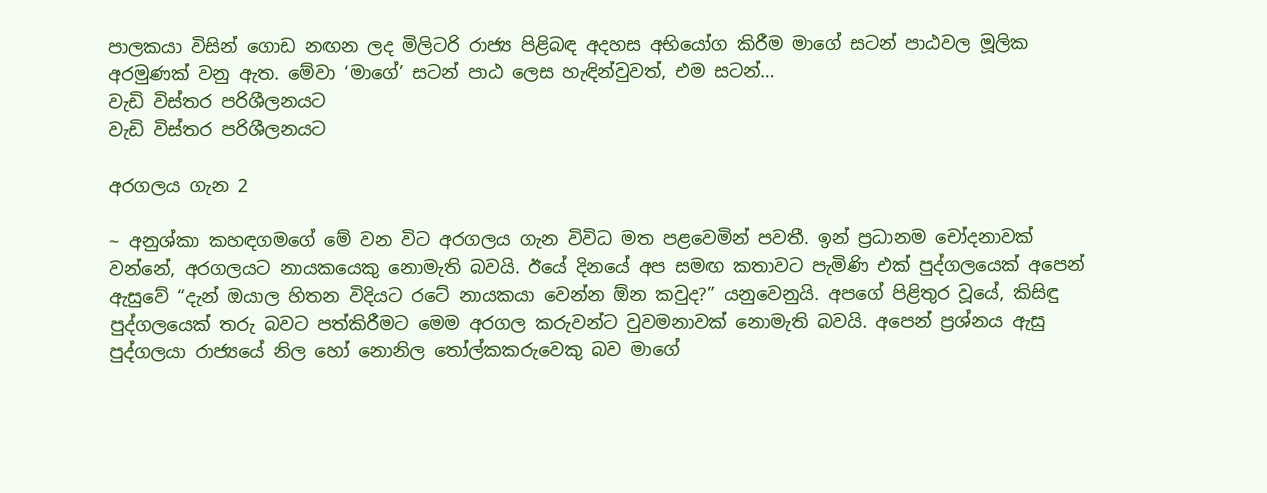පාලකයා විසින් ගොඩ නඟන ලද මිලිටරි රාජ්‍ය පිළිබඳ අදහස අභියෝග කිරීම මාගේ සටන් පාඨවල මූලික අරමුණක් වනු ඇත. මේවා ‘මාගේ’ සටන් පාඨ ලෙස හැඳින්වුවත්, එම සටන්…
වැඩි විස්තර පරිශීලනයට
වැඩි විස්තර පරිශීලනයට

අරගලය ගැන 2

~ අනුශ්කා කහඳගමගේ මේ වන විට අරගලය ගැන විවිධ මත පළවෙමින් පවතී. ඉන් ප්‍රධානම චෝදනාවක් වන්නේ, අරගලයට නායකයෙකු නොමැති බවයි. ඊයේ දිනයේ අප සමඟ කතාවට පැමිණි එක් පුද්ගලයෙක් අපෙන් ඇසුවේ “දැන් ඔයාල හිතන විදියට රටේ නායකයා වෙන්න ඕන කවුද?” යනුවෙනුයි. අපගේ පිළිතුර වූයේ, කිසිඳු පුද්ගලයෙක් තරු බවට පත්කිරීමට මෙම අරගල කරුවන්ට වුවමනාවක් නොමැති බවයි. අපෙන් ප්‍රශ්නය ඇසු පුද්ගලයා රාජ්‍යයේ නිල හෝ නොනිල තෝල්කකරුවෙකු බව මාගේ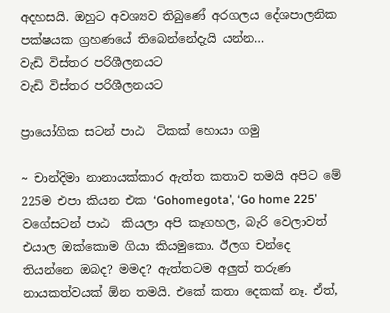අදහසයි. ඔහුට අවශ්‍යව තිබුණේ අරගලය දේශපාලනික පක්ෂයක ග්‍රහණයේ තිබෙන්නේදැයි යන්න…
වැඩි විස්තර පරිශීලනයට
වැඩි විස්තර පරිශීලනයට

ප්‍රායෝගික සටන් පාඨ  ටිකක් හොයා ගමු

~ චාන්දිමා නානායක්කාර ඇත්ත කතාව තමයි අපිට මේ 225ම එපා කියන එක ‘Gohomegota’, ‘Go home 225’ වගේසටන් පාඨ  කියලා අපි කෑගහල, බැරි වෙලාවත් එයාල ඔක්කොම ගියා කියමුකො. ඊලග චන්දෙ තියන්නෙ ඔබද? මමද? ඇත්තටම අලුත් තරුණ නායකත්වයක් ඕන තමයි. එකේ කතා දෙකක් නෑ. ඒත්,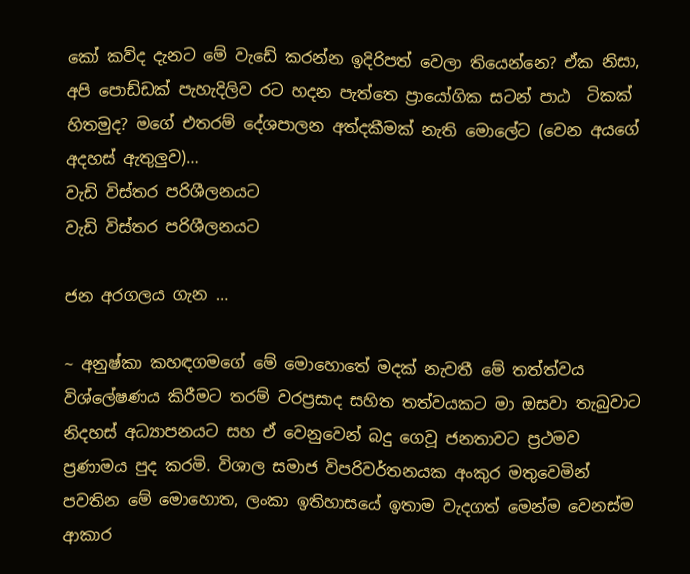කෝ කව්ද දැනට මේ වැඩේ කරන්න ඉදිරිපත් වෙලා තියෙන්නෙ? ඒක නිසා, අපි පොඩ්ඩක් පැහැදිලිව රට හදන පැත්තෙ ප්‍රායෝගික සටන් පාඨ  ටිකක් හිතමුද? මගේ එතරම් දේශපාලන අත්දකීමක් නැති මොලේට (වෙන අයගේ අදහස් ඇතුලුව)…
වැඩි විස්තර පරිශීලනයට
වැඩි විස්තර පරිශීලනයට

ජන අරගලය ගැන …

~ අනුෂ්කා කහඳගමගේ මේ මොහොතේ මදක් නැවතී මේ තත්ත්වය විශ්ලේෂණය කිරීමට තරම් වරප්‍රසාද සහිත තත්වයකට මා ඔසවා තැබුවාට නිදහස් අධ්‍යාපනයට සහ ඒ වෙනුවෙන් බදු ගෙවූ ජනතාවට ප්‍රථමව ප්‍රණාමය පුද කරමි. විශාල සමාජ විපරිවර්තනයක අංකුර මතුවෙමින් පවතින මේ මොහොත, ලංකා ඉතිහාසයේ ඉතාම වැදගත් මෙන්ම වෙනස්ම ආකාර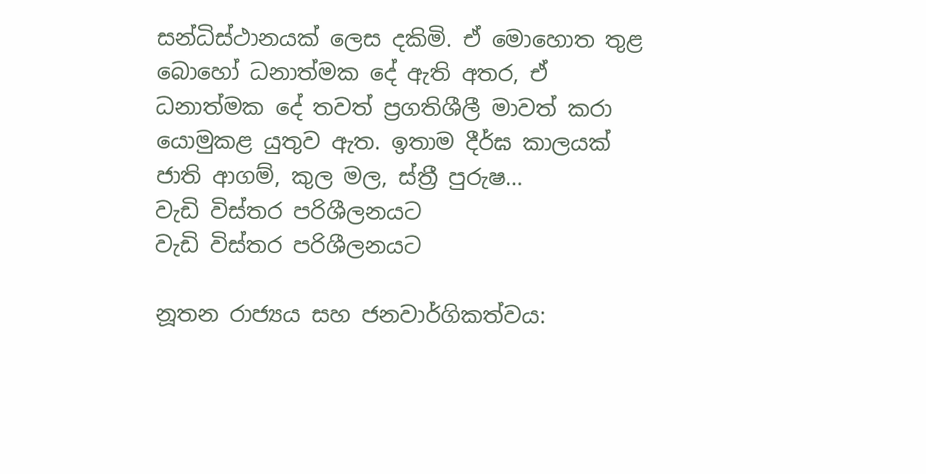සන්ධිස්ථානයක් ලෙස දකිමි. ඒ මොහොත තුළ බොහෝ ධනාත්මක දේ ඇති අතර, ඒ ධනාත්මක දේ තවත් ප්‍රගතිශීලී මාවත් කරා යොමුකළ යුතුව ඇත. ඉතාම දීර්ඝ කාලයක් ජාති ආගම්, කුල මල, ස්ත්‍රී පුරුෂ…
වැඩි විස්තර පරිශීලනයට
වැඩි විස්තර පරිශීලනයට

නූතන රාජ්‍යය සහ ජනවාර්ගිකත්වය: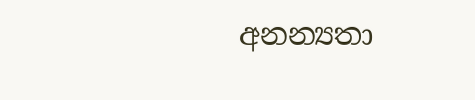අනන්‍යතා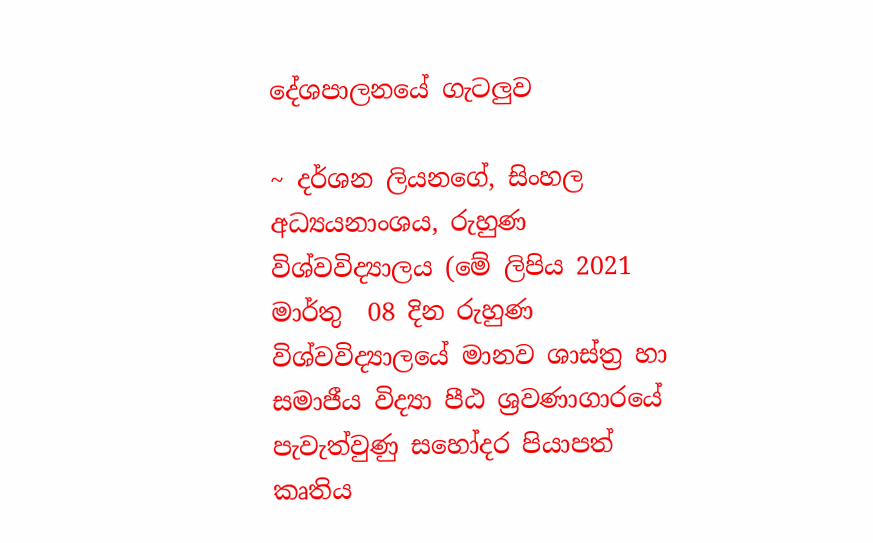දේශපාලනයේ ගැටලුව

~ දර්ශන ලියනගේ, සිංහල අධ්‍යයනාංශය, රුහුණ විශ්වවිද්‍යාලය (මේ ලිපිය 2021 මාර්තු  08 දින රුහුණ විශ්වවිද්‍යාලයේ මානව ශාස්ත්‍ර හා සමාජීය විද්‍යා පීඨ ශ්‍රවණාගාරයේ පැවැත්වුණු සහෝදර පියාපත් කෘතිය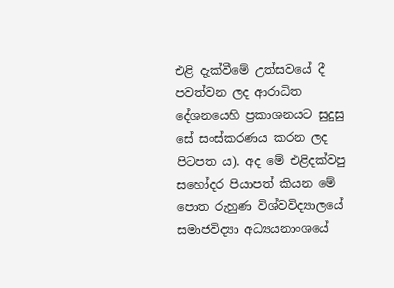එළි දැක්වීමේ උත්සවයේ දී පවත්වන ලද ආරාධිත දේශනයෙහි ප්‍රකාශනයට සුදුසු සේ සංස්කරණය කරන ලද පිටපත ය). අද මේ එළිදක්වපු සහෝදර පියාපත් කියන මේ පොත රුහුණ විශ්වවිද්‍යාලයේ සමාජවිද්‍යා අධ්‍යයනාංශයේ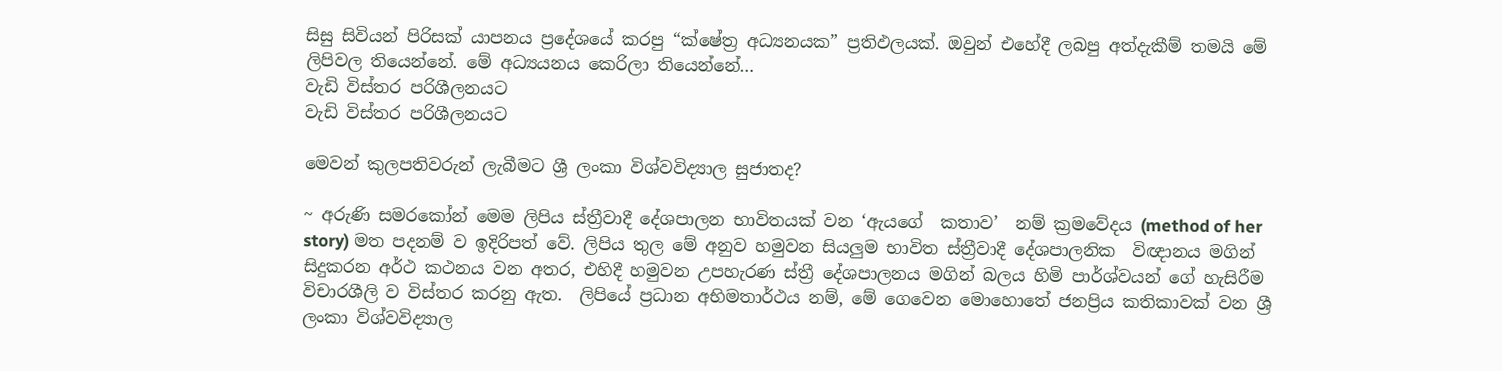සිසු සිවියන් පිරිසක් යාපනය ප්‍රදේශයේ කරපු “ක්ෂේත්‍ර අධ්‍යනයක” ප්‍රතිඵලයක්. ඔවුන් එහේදී ලබපු අත්දැකීම් තමයි මේ ලිපිවල තියෙන්නේ. මේ අධ්‍යයනය කෙරිලා තියෙන්නේ…
වැඩි විස්තර පරිශීලනයට
වැඩි විස්තර පරිශීලනයට

මෙවන් කුලපතිවරුන් ලැබීමට ශ්‍රී ලංකා විශ්වවිද්‍යාල සුජාතද?

~ අරුණි සමරකෝන් මෙම ලිපිය ස්ත්‍රීවාදී දේශපාලන භාවිතයක් වන ‘ඇයගේ  කතාව’  නම් ක්‍රමවේදය (method of her story) මත පදනම් ව ඉදිරිපත් වේ. ලිපිය තුල මේ අනුව හමුවන සියලුම භාවිත ස්ත්‍රීවාදී දේශපාලනික  විඥානය මගින් සිදුකරන අර්ථ කථනය වන අතර, එහිදී හමුවන උපහැරණ ස්ත්‍රී දේශපාලනය මගින් බලය හිමි පාර්ශ්වයන් ගේ හැසිරීම විචාරශීලි ව විස්තර කරනු ඇත.  ලිපියේ ප්‍රධාන අභිමතාර්ථය නම්, මේ ගෙවෙන මොහොතේ ජනප්‍රිය කතිකාවක් වන ශ්‍රී ලංකා විශ්වවිද්‍යාල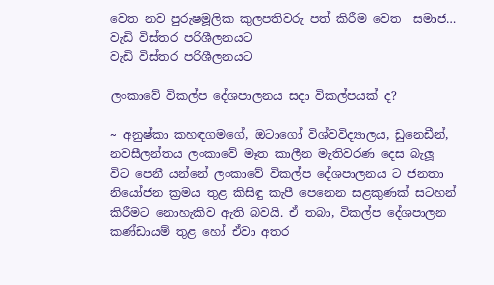වෙත නව පුරුෂමූලික කුලපතිවරු පත් කිරීම වෙත  සමාජ…
වැඩි විස්තර පරිශීලනයට
වැඩි විස්තර පරිශීලනයට

ලංකාවේ විකල්ප දේශපාලනය සදා විකල්පයක් ද?

~ අනුෂ්කා කහඳගමගේ, ඔටාගෝ විශ්වවිද්‍යාලය, ඩුනෙඩීන්, නවසීලන්තය ලංකාවේ මෑත කාලීන මැතිවරණ දෙස බැලූ විට පෙනී යන්නේ ලංකාවේ විකල්ප දේශපාලනය ට ජනතා නියෝජන ක්‍රමය තුළ කිසිඳු කැපී පෙනෙන සළකුණක් සටහන් කිරීමට නොහැකිව ඇති බවයි. ඒ තබා, විකල්ප දේශපාලන කණ්ඩායම් තුළ හෝ ඒවා අතර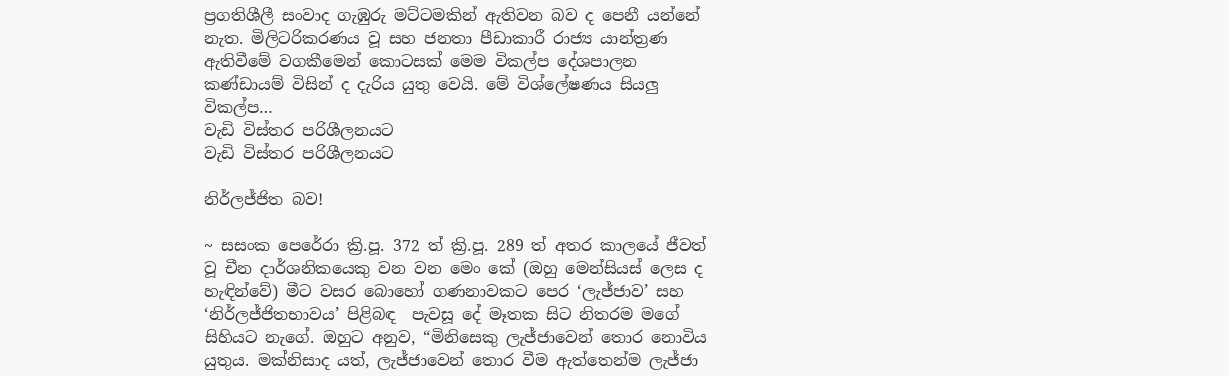ප්‍රගතිශීලී සංවාද ගැඹුරු මට්ටමකින් ඇතිවන බව ද පෙනී යන්නේ නැත. මිලිටරිකරණය වූ සහ ජනතා පීඩාකාරී රාජ්‍ය යාන්ත්‍රණ ඇතිවීමේ වගකීමෙන් කොටසක් මෙම විකල්ප දේශපාලන කණ්ඩායම් විසින් ද දැරිය යුතු වෙයි. මේ විශ්ලේෂණය සියලු විකල්ප…
වැඩි විස්තර පරිශීලනයට
වැඩි විස්තර පරිශීලනයට

නිර්ලජ්ජිත බව!

~ සසංක පෙරේරා ක්‍රි.පූ. 372 ත් ක්‍රි.පූ. 289 ත් අතර කාලයේ ජීවත් වූ චීන දාර්ශනිකයෙකු වන වන මෙං කේ (ඔහු මෙන්සියස් ලෙස ද හැඳින්වේ) මීට වසර බොහෝ ගණනාවකට පෙර ‘ලැජ්ජාව’ සහ ‘නිර්ලජ්ජිතභාවය’ පිළිබඳ  පැවසූ දේ මෑතක සිට නිතරම මගේ සිහියට නැගේ. ඔහුට අනුව, “මිනිසෙකු ලැජ්ජාවෙන් තොර නොවිය යුතුය. මක්නිසාද යත්, ලැජ්ජාවෙන් තොර වීම ඇත්තෙන්ම ලැජ්ජා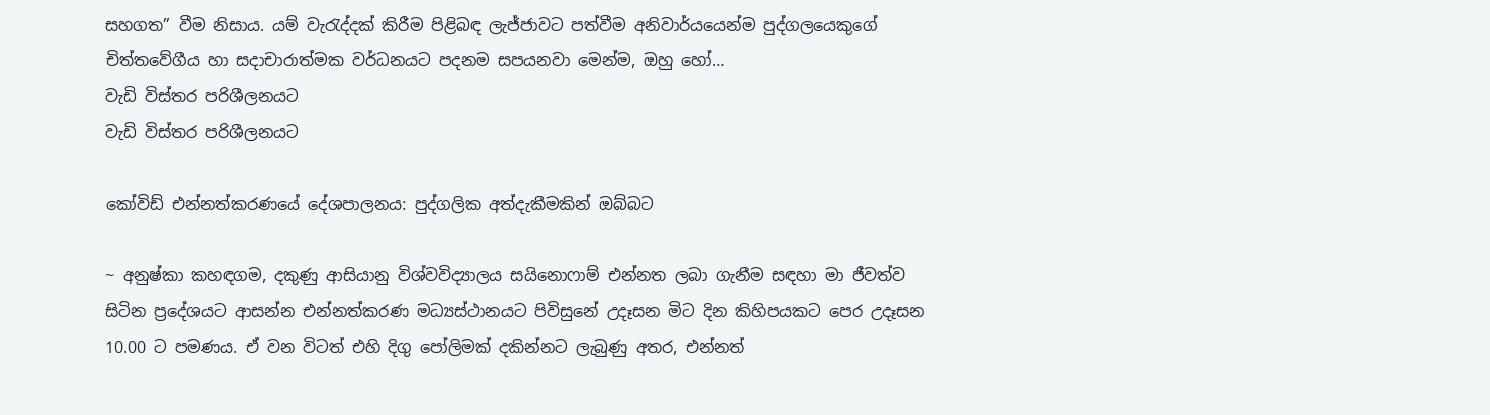සහගත” වීම නිසාය. යම් වැරැද්දක් කිරීම පිළිබඳ ලැජ්ජාවට පත්වීම අනිවාර්යයෙන්ම පුද්ගලයෙකුගේ චිත්තවේගීය හා සදාචාරාත්මක වර්ධනයට පදනම සපයනවා මෙන්ම, ඔහු හෝ…
වැඩි විස්තර පරිශීලනයට
වැඩි විස්තර පරිශීලනයට

කෝවිඩ් එන්නත්කරණයේ දේශපාලනය: පුද්ගලික අත්දැකීමකින් ඔබ්බට

~ අනුෂ්කා කහඳගම, දකුණු ආසියානු විශ්වවිද්‍යාලය සයිනොෆාම් එන්නත ලබා ගැනීම සඳහා මා ජීවත්ව සිටින ප්‍රදේශයට ආසන්න එන්නත්කරණ මධ්‍යස්ථානයට පිවිසුනේ උදෑසන මිට දින කිහිපයකට පෙර උදෑසන 10.00 ට පමණය. ඒ වන විටත් එහි දිගු පෝලිමක් දකින්නට ලැබුණු අතර, එන්නත්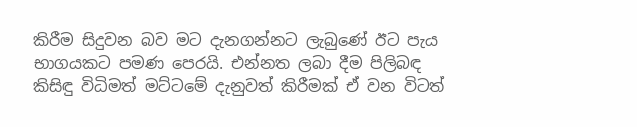කිරීම සිදුවන බව මට දැනගන්නට ලැබුණේ ඊට පැය භාගයකට පමණ පෙරයි. එන්නත ලබා දීම පිලිබඳ කිසිඳු විධිමත් මට්ටමේ දැනුවත් කිරීමක් ඒ වන විටත්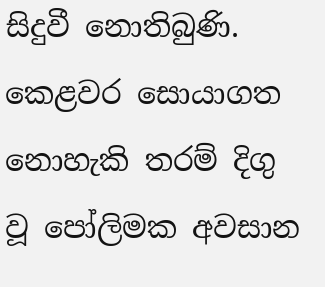සිදුවී නොතිබුණි. කෙළවර සොයාගත නොහැකි තරම් දිගු වූ පෝලිමක අවසාන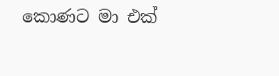කොණට මා එක්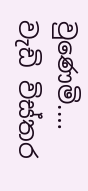වුණෙමි.…
වැඩි විස්තර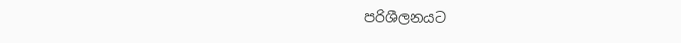පරිශීලනයට